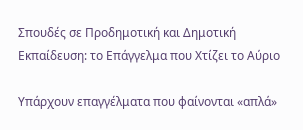Σπουδές σε Προδημοτική και Δημοτική Εκπαίδευση: το Επάγγελμα που Χτίζει το Αύριο

Υπάρχουν επαγγέλματα που φαίνονται «απλά»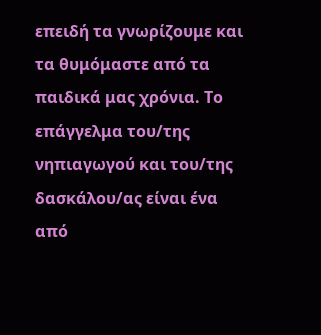επειδή τα γνωρίζουμε και τα θυμόμαστε από τα παιδικά μας χρόνια. Το επάγγελμα του/της νηπιαγωγού και του/της δασκάλου/ας είναι ένα από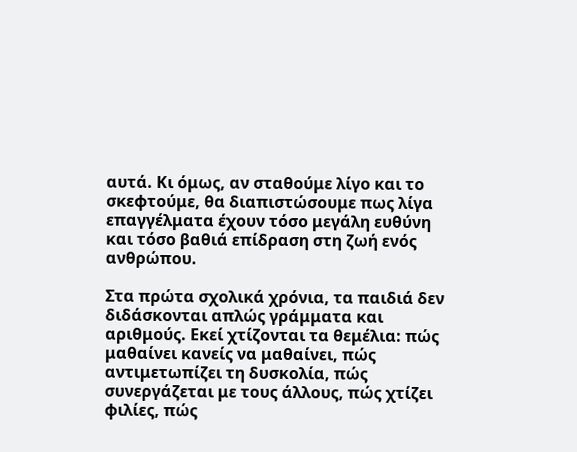αυτά. Κι όμως, αν σταθούμε λίγο και το σκεφτούμε, θα διαπιστώσουμε πως λίγα επαγγέλματα έχουν τόσο μεγάλη ευθύνη και τόσο βαθιά επίδραση στη ζωή ενός ανθρώπου.

Στα πρώτα σχολικά χρόνια, τα παιδιά δεν διδάσκονται απλώς γράμματα και αριθμούς. Εκεί χτίζονται τα θεμέλια: πώς μαθαίνει κανείς να μαθαίνει, πώς αντιμετωπίζει τη δυσκολία, πώς συνεργάζεται με τους άλλους, πώς χτίζει φιλίες, πώς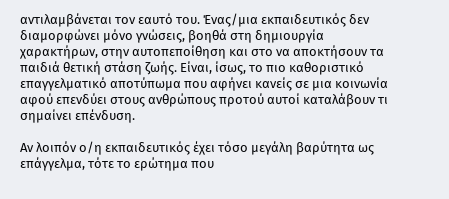αντιλαμβάνεται τον εαυτό του. Ένας/μια εκπαιδευτικός δεν διαμορφώνει μόνο γνώσεις, βοηθά στη δημιουργία χαρακτήρων, στην αυτοπεποίθηση και στο να αποκτήσουν τα παιδιά θετική στάση ζωής. Είναι, ίσως, το πιο καθοριστικό επαγγελματικό αποτύπωμα που αφήνει κανείς σε μια κοινωνία αφού επενδύει στους ανθρώπους προτού αυτοί καταλάβουν τι σημαίνει επένδυση.

Αν λοιπόν ο/η εκπαιδευτικός έχει τόσο μεγάλη βαρύτητα ως επάγγελμα, τότε το ερώτημα που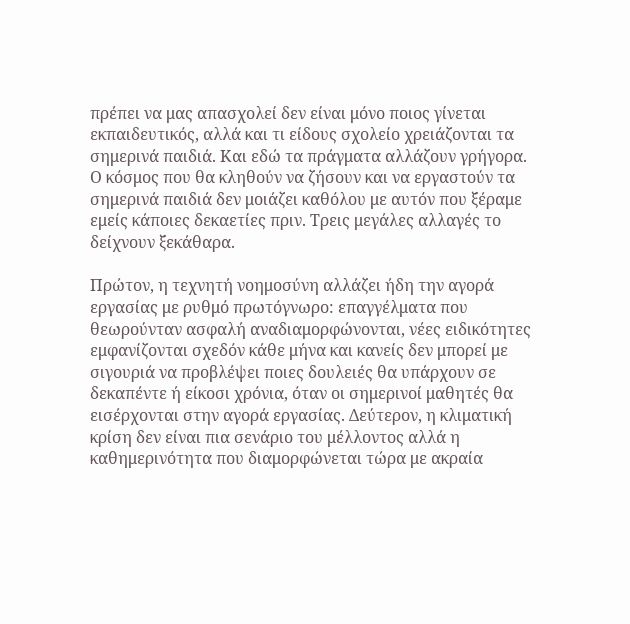πρέπει να μας απασχολεί δεν είναι μόνο ποιος γίνεται εκπαιδευτικός, αλλά και τι είδους σχολείο χρειάζονται τα σημερινά παιδιά. Και εδώ τα πράγματα αλλάζουν γρήγορα. Ο κόσμος που θα κληθούν να ζήσουν και να εργαστούν τα σημερινά παιδιά δεν μοιάζει καθόλου με αυτόν που ξέραμε εμείς κάποιες δεκαετίες πριν. Τρεις μεγάλες αλλαγές το δείχνουν ξεκάθαρα.

Πρώτον, η τεχνητή νοημοσύνη αλλάζει ήδη την αγορά εργασίας με ρυθμό πρωτόγνωρο: επαγγέλματα που θεωρούνταν ασφαλή αναδιαμορφώνονται, νέες ειδικότητες εμφανίζονται σχεδόν κάθε μήνα και κανείς δεν μπορεί με σιγουριά να προβλέψει ποιες δουλειές θα υπάρχουν σε δεκαπέντε ή είκοσι χρόνια, όταν οι σημερινοί μαθητές θα εισέρχονται στην αγορά εργασίας. Δεύτερον, η κλιματική κρίση δεν είναι πια σενάριο του μέλλοντος αλλά η καθημερινότητα που διαμορφώνεται τώρα με ακραία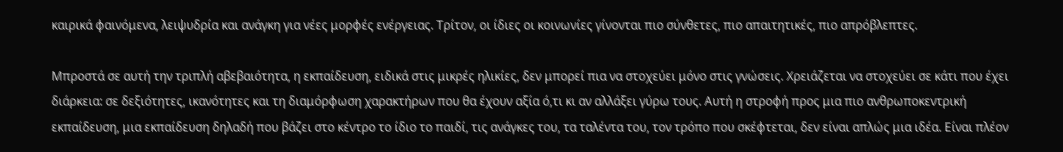καιρικά φαινόμενα, λειψυδρία και ανάγκη για νέες μορφές ενέργειας. Τρίτον, οι ίδιες οι κοινωνίες γίνονται πιο σύνθετες, πιο απαιτητικές, πιο απρόβλεπτες.

Μπροστά σε αυτή την τριπλή αβεβαιότητα, η εκπαίδευση, ειδικά στις μικρές ηλικίες, δεν μπορεί πια να στοχεύει μόνο στις γνώσεις. Χρειάζεται να στοχεύει σε κάτι που έχει διάρκεια: σε δεξιότητες, ικανότητες και τη διαμόρφωση χαρακτήρων που θα έχουν αξία ό,τι κι αν αλλάξει γύρω τους. Αυτή η στροφή προς μια πιο ανθρωποκεντρική εκπαίδευση, μια εκπαίδευση δηλαδή που βάζει στο κέντρο το ίδιο το παιδί, τις ανάγκες του, τα ταλέντα του, τον τρόπο που σκέφτεται, δεν είναι απλώς μια ιδέα. Είναι πλέον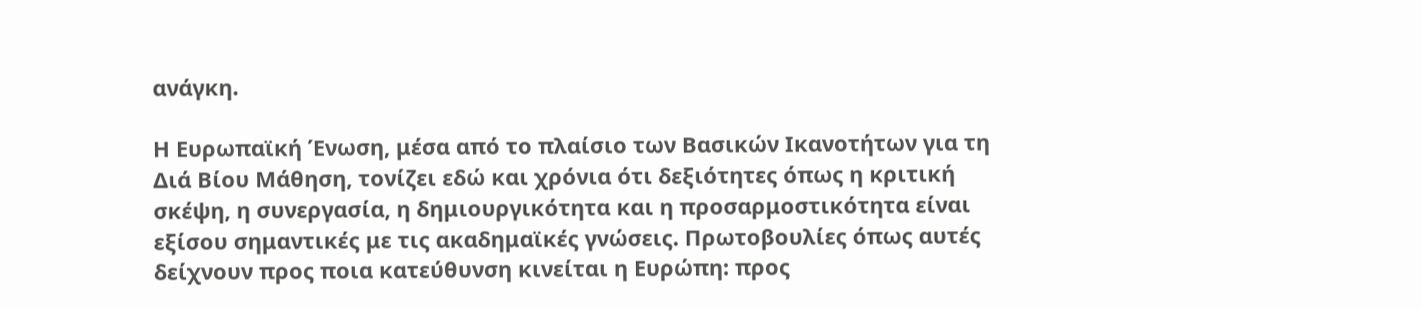ανάγκη.

Η Ευρωπαϊκή Ένωση, μέσα από το πλαίσιο των Βασικών Ικανοτήτων για τη Διά Βίου Μάθηση, τονίζει εδώ και χρόνια ότι δεξιότητες όπως η κριτική σκέψη, η συνεργασία, η δημιουργικότητα και η προσαρμοστικότητα είναι εξίσου σημαντικές με τις ακαδημαϊκές γνώσεις. Πρωτοβουλίες όπως αυτές δείχνουν προς ποια κατεύθυνση κινείται η Ευρώπη: προς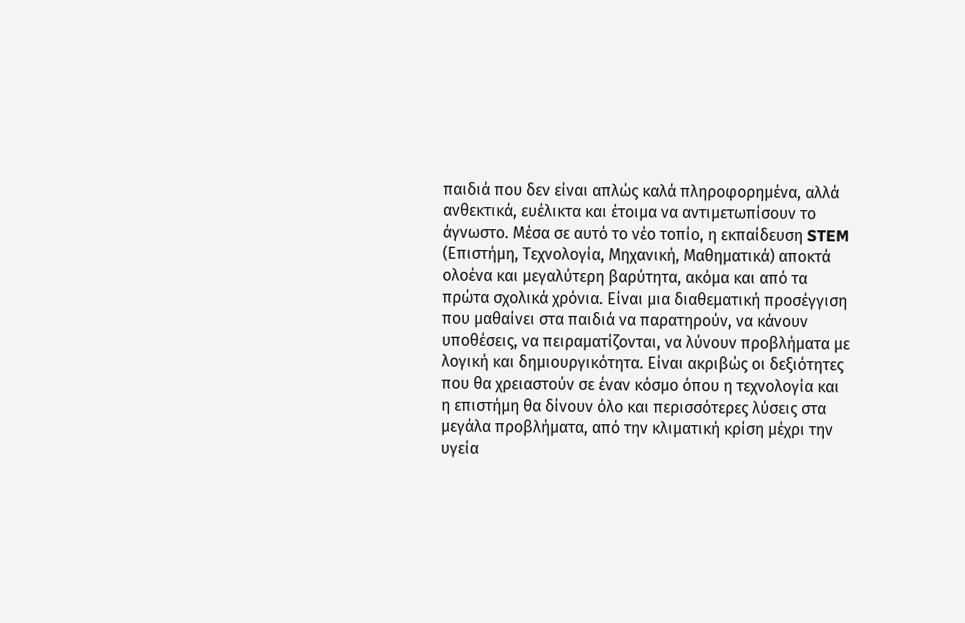παιδιά που δεν είναι απλώς καλά πληροφορημένα, αλλά ανθεκτικά, ευέλικτα και έτοιμα να αντιμετωπίσουν το άγνωστο. Μέσα σε αυτό το νέο τοπίο, η εκπαίδευση STEM (Επιστήμη, Τεχνολογία, Μηχανική, Μαθηματικά) αποκτά ολοένα και μεγαλύτερη βαρύτητα, ακόμα και από τα πρώτα σχολικά χρόνια. Είναι μια διαθεματική προσέγγιση που μαθαίνει στα παιδιά να παρατηρούν, να κάνουν υποθέσεις, να πειραματίζονται, να λύνουν προβλήματα με λογική και δημιουργικότητα. Είναι ακριβώς οι δεξιότητες που θα χρειαστούν σε έναν κόσμο όπου η τεχνολογία και η επιστήμη θα δίνουν όλο και περισσότερες λύσεις στα μεγάλα προβλήματα, από την κλιματική κρίση μέχρι την υγεία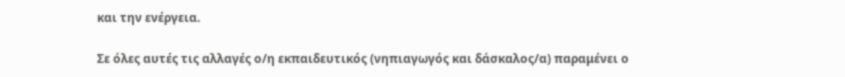και την ενέργεια.

Σε όλες αυτές τις αλλαγές ο/η εκπαιδευτικός (νηπιαγωγός και δάσκαλος/α) παραμένει ο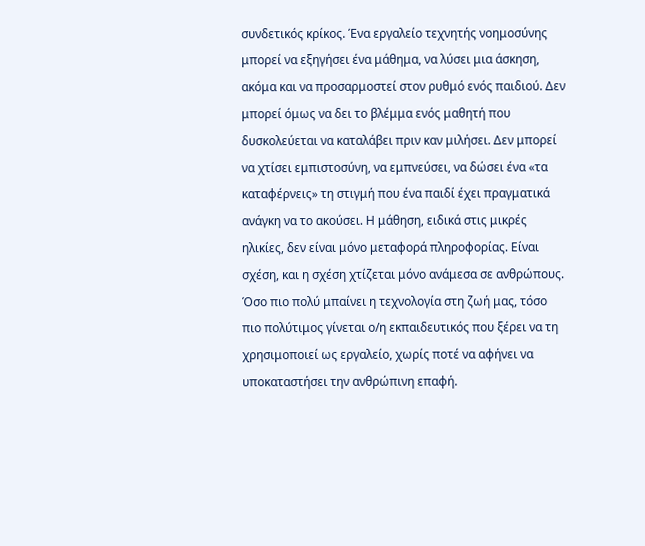συνδετικός κρίκος. Ένα εργαλείο τεχνητής νοημοσύνης μπορεί να εξηγήσει ένα μάθημα, να λύσει μια άσκηση, ακόμα και να προσαρμοστεί στον ρυθμό ενός παιδιού. Δεν μπορεί όμως να δει το βλέμμα ενός μαθητή που δυσκολεύεται να καταλάβει πριν καν μιλήσει. Δεν μπορεί να χτίσει εμπιστοσύνη, να εμπνεύσει, να δώσει ένα «τα καταφέρνεις» τη στιγμή που ένα παιδί έχει πραγματικά ανάγκη να το ακούσει. Η μάθηση, ειδικά στις μικρές ηλικίες, δεν είναι μόνο μεταφορά πληροφορίας. Είναι σχέση, και η σχέση χτίζεται μόνο ανάμεσα σε ανθρώπους. Όσο πιο πολύ μπαίνει η τεχνολογία στη ζωή μας, τόσο πιο πολύτιμος γίνεται ο/η εκπαιδευτικός που ξέρει να τη χρησιμοποιεί ως εργαλείο, χωρίς ποτέ να αφήνει να υποκαταστήσει την ανθρώπινη επαφή.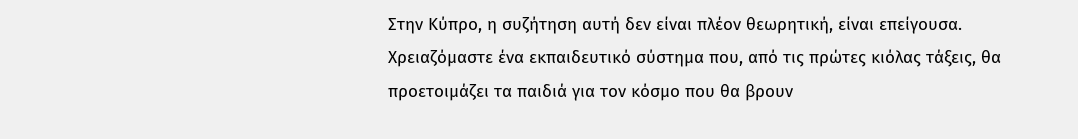Στην Κύπρο, η συζήτηση αυτή δεν είναι πλέον θεωρητική, είναι επείγουσα. Χρειαζόμαστε ένα εκπαιδευτικό σύστημα που, από τις πρώτες κιόλας τάξεις, θα προετοιμάζει τα παιδιά για τον κόσμο που θα βρουν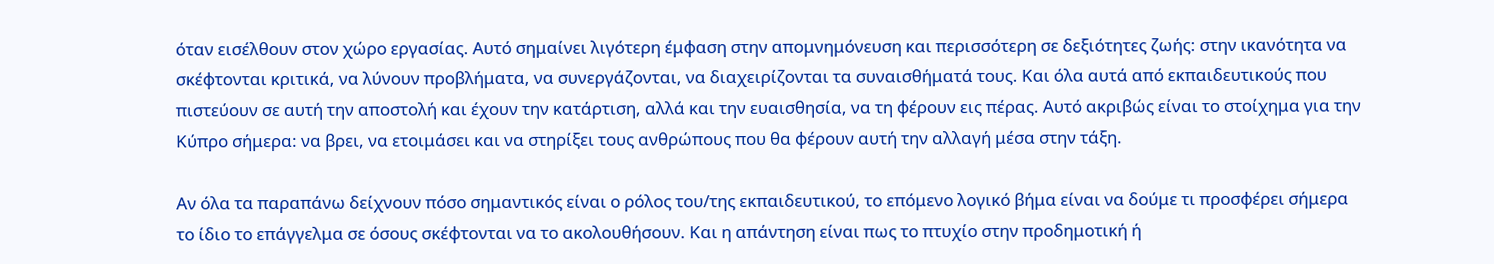όταν εισέλθουν στον χώρο εργασίας. Αυτό σημαίνει λιγότερη έμφαση στην απομνημόνευση και περισσότερη σε δεξιότητες ζωής: στην ικανότητα να σκέφτονται κριτικά, να λύνουν προβλήματα, να συνεργάζονται, να διαχειρίζονται τα συναισθήματά τους. Και όλα αυτά από εκπαιδευτικούς που πιστεύουν σε αυτή την αποστολή και έχουν την κατάρτιση, αλλά και την ευαισθησία, να τη φέρουν εις πέρας. Αυτό ακριβώς είναι το στοίχημα για την Κύπρο σήμερα: να βρει, να ετοιμάσει και να στηρίξει τους ανθρώπους που θα φέρουν αυτή την αλλαγή μέσα στην τάξη.

Αν όλα τα παραπάνω δείχνουν πόσο σημαντικός είναι ο ρόλος του/της εκπαιδευτικού, το επόμενο λογικό βήμα είναι να δούμε τι προσφέρει σήμερα το ίδιο το επάγγελμα σε όσους σκέφτονται να το ακολουθήσουν. Και η απάντηση είναι πως το πτυχίο στην προδημοτική ή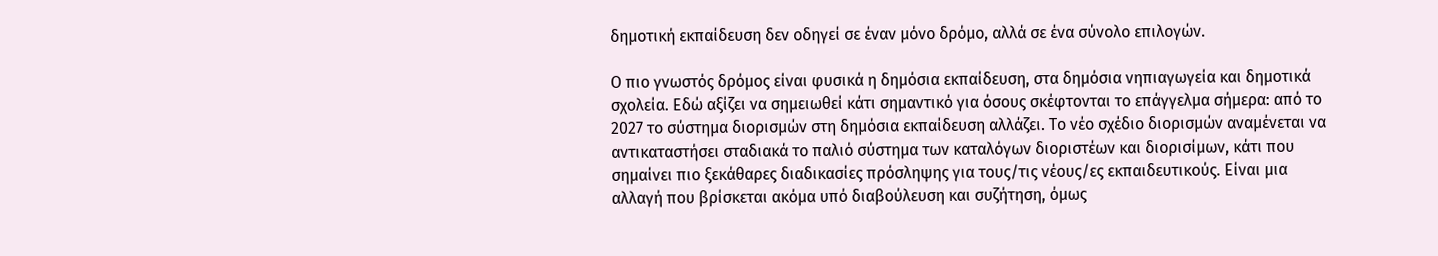δημοτική εκπαίδευση δεν οδηγεί σε έναν μόνο δρόμο, αλλά σε ένα σύνολο επιλογών.

Ο πιο γνωστός δρόμος είναι φυσικά η δημόσια εκπαίδευση, στα δημόσια νηπιαγωγεία και δημοτικά σχολεία. Εδώ αξίζει να σημειωθεί κάτι σημαντικό για όσους σκέφτονται το επάγγελμα σήμερα: από το 2027 το σύστημα διορισμών στη δημόσια εκπαίδευση αλλάζει. Το νέο σχέδιο διορισμών αναμένεται να αντικαταστήσει σταδιακά το παλιό σύστημα των καταλόγων διοριστέων και διορισίμων, κάτι που σημαίνει πιο ξεκάθαρες διαδικασίες πρόσληψης για τους/τις νέους/ες εκπαιδευτικούς. Είναι μια αλλαγή που βρίσκεται ακόμα υπό διαβούλευση και συζήτηση, όμως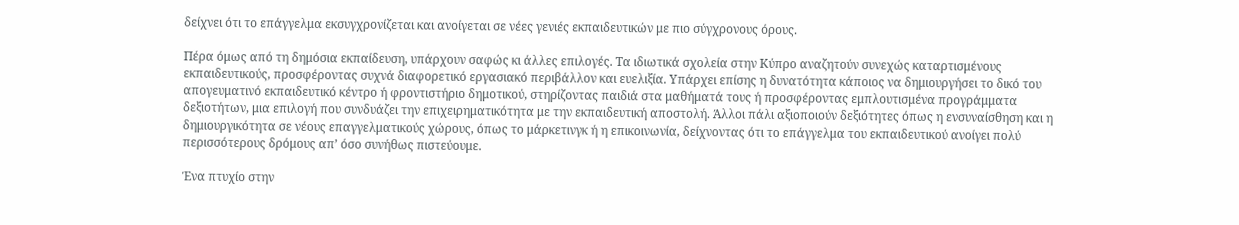δείχνει ότι το επάγγελμα εκσυγχρονίζεται και ανοίγεται σε νέες γενιές εκπαιδευτικών με πιο σύγχρονους όρους.

Πέρα όμως από τη δημόσια εκπαίδευση, υπάρχουν σαφώς κι άλλες επιλογές. Τα ιδιωτικά σχολεία στην Κύπρο αναζητούν συνεχώς καταρτισμένους εκπαιδευτικούς, προσφέροντας συχνά διαφορετικό εργασιακό περιβάλλον και ευελιξία. Υπάρχει επίσης η δυνατότητα κάποιος να δημιουργήσει το δικό του απογευματινό εκπαιδευτικό κέντρο ή φροντιστήριο δημοτικού, στηρίζοντας παιδιά στα μαθήματά τους ή προσφέροντας εμπλουτισμένα προγράμματα δεξιοτήτων, μια επιλογή που συνδυάζει την επιχειρηματικότητα με την εκπαιδευτική αποστολή. Άλλοι πάλι αξιοποιούν δεξιότητες όπως η ενσυναίσθηση και η δημιουργικότητα σε νέους επαγγελματικούς χώρους, όπως το μάρκετινγκ ή η επικοινωνία, δείχνοντας ότι το επάγγελμα του εκπαιδευτικού ανοίγει πολύ περισσότερους δρόμους απ’ όσο συνήθως πιστεύουμε.

Ένα πτυχίο στην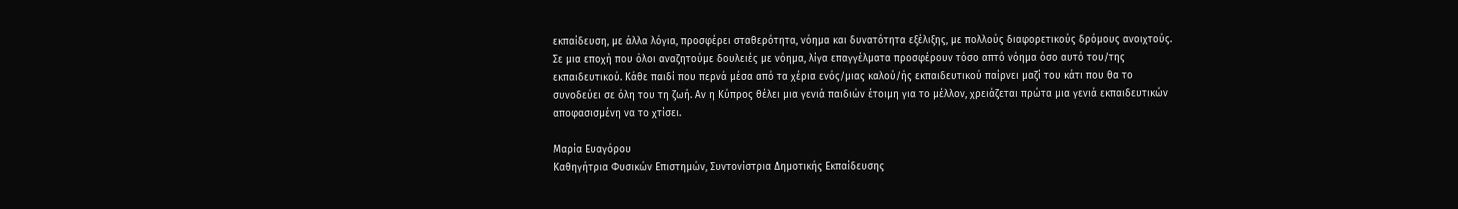εκπαίδευση, με άλλα λόγια, προσφέρει σταθερότητα, νόημα και δυνατότητα εξέλιξης, με πολλούς διαφορετικούς δρόμους ανοιχτούς. Σε μια εποχή που όλοι αναζητούμε δουλειές με νόημα, λίγα επαγγέλματα προσφέρουν τόσο απτό νόημα όσο αυτό του/της εκπαιδευτικού. Κάθε παιδί που περνά μέσα από τα χέρια ενός/μιας καλού/ής εκπαιδευτικού παίρνει μαζί του κάτι που θα το συνοδεύει σε όλη του τη ζωή. Αν η Κύπρος θέλει μια γενιά παιδιών έτοιμη για το μέλλον, χρειάζεται πρώτα μια γενιά εκπαιδευτικών αποφασισμένη να το χτίσει.

Μαρία Ευαγόρου
Καθηγήτρια Φυσικών Επιστημών, Συντονίστρια Δημοτικής Εκπαίδευσης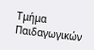Τμήμα Παιδαγωγικών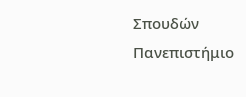Σπουδών
Πανεπιστήμιο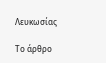Λευκωσίας

Το άρθρο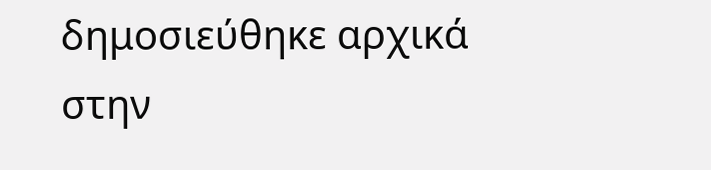δημοσιεύθηκε αρχικά στην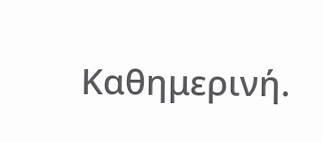Καθημερινή.